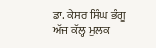ਡਾ. ਕੇਸਰ ਸਿੰਘ ਭੰਗੂ
ਅੱਜ ਕੱਲ੍ਹ ਮੁਲਕ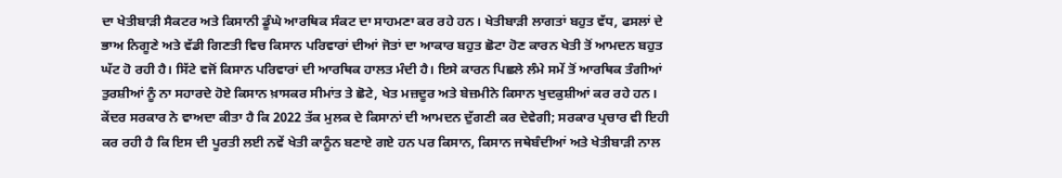ਦਾ ਖੇਤੀਬਾੜੀ ਸੈਕਟਰ ਅਤੇ ਕਿਸਾਨੀ ਡੂੰਘੇ ਆਰਥਿਕ ਸੰਕਟ ਦਾ ਸਾਹਮਣਾ ਕਰ ਰਹੇ ਹਨ। ਖੇਤੀਬਾੜੀ ਲਾਗਤਾਂ ਬਹੁਤ ਵੱਧ, ਫਸਲਾਂ ਦੇ ਭਾਅ ਨਿਗੂਣੇ ਅਤੇ ਵੱਡੀ ਗਿਣਤੀ ਵਿਚ ਕਿਸਾਨ ਪਰਿਵਾਰਾਂ ਦੀਆਂ ਜੋਤਾਂ ਦਾ ਆਕਾਰ ਬਹੁਤ ਛੋਟਾ ਹੋਣ ਕਾਰਨ ਖੇਤੀ ਤੋਂ ਆਮਦਨ ਬਹੁਤ ਘੱਟ ਹੋ ਰਹੀ ਹੈ। ਸਿੱਟੇ ਵਜੋਂ ਕਿਸਾਨ ਪਰਿਵਾਰਾਂ ਦੀ ਆਰਥਿਕ ਹਾਲਤ ਮੰਦੀ ਹੈ। ਇਸੇ ਕਾਰਨ ਪਿਛਲੇ ਲੰਮੇ ਸਮੇਂ ਤੋਂ ਆਰਥਿਕ ਤੰਗੀਆਂ ਤੁਰਸ਼ੀਆਂ ਨੂੰ ਨਾ ਸਹਾਰਦੇ ਹੋਏ ਕਿਸਾਨ ਖ਼ਾਸਕਰ ਸੀਮਾਂਤ ਤੇ ਛੋਟੇ, ਖੇਤ ਮਜ਼ਦੂਰ ਅਤੇ ਬੇਜ਼ਮੀਨੇ ਕਿਸਾਨ ਖੁਦਕੁਸ਼ੀਆਂ ਕਰ ਰਹੇ ਹਨ। ਕੇਂਦਰ ਸਰਕਾਰ ਨੇ ਵਾਅਦਾ ਕੀਤਾ ਹੈ ਕਿ 2022 ਤੱਕ ਮੁਲਕ ਦੇ ਕਿਸਾਨਾਂ ਦੀ ਆਮਦਨ ਦੁੱਗਣੀ ਕਰ ਦੇਵੇਗੀ; ਸਰਕਾਰ ਪ੍ਰਚਾਰ ਵੀ ਇਹੀ ਕਰ ਰਹੀ ਹੈ ਕਿ ਇਸ ਦੀ ਪੂਰਤੀ ਲਈ ਨਵੇਂ ਖੇਤੀ ਕਾਨੂੰਨ ਬਣਾਏ ਗਏ ਹਨ ਪਰ ਕਿਸਾਨ, ਕਿਸਾਨ ਜਥੇਬੰਦੀਆਂ ਅਤੇ ਖੇਤੀਬਾੜੀ ਨਾਲ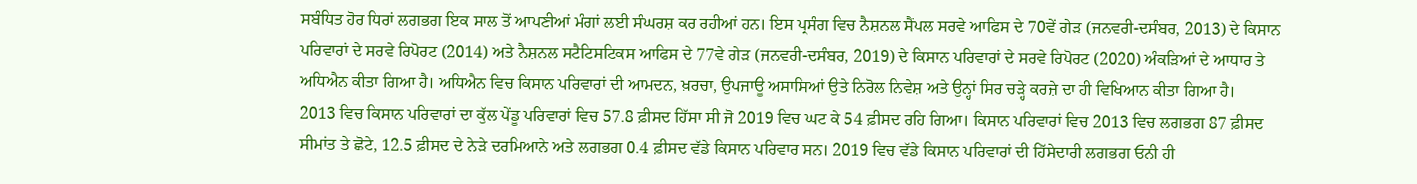ਸਬੰਧਿਤ ਹੋਰ ਧਿਰਾਂ ਲਗਭਗ ਇਕ ਸਾਲ ਤੋਂ ਆਪਣੀਆਂ ਮੰਗਾਂ ਲਈ ਸੰਘਰਸ਼ ਕਰ ਰਹੀਆਂ ਹਨ। ਇਸ ਪ੍ਰਸੰਗ ਵਿਚ ਨੈਸ਼ਨਲ ਸੈਂਪਲ ਸਰਵੇ ਆਫਿਸ ਦੇ 70ਵੇਂ ਗੇੜ (ਜਨਵਰੀ-ਦਸੰਬਰ, 2013) ਦੇ ਕਿਸਾਨ ਪਰਿਵਾਰਾਂ ਦੇ ਸਰਵੇ ਰਿਪੋਰਟ (2014) ਅਤੇ ਨੈਸ਼ਨਲ ਸਟੈਟਿਸਟਿਕਸ ਆਫਿਸ ਦੇ 77ਵੇ ਗੇੜ (ਜਨਵਰੀ-ਦਸੰਬਰ, 2019) ਦੇ ਕਿਸਾਨ ਪਰਿਵਾਰਾਂ ਦੇ ਸਰਵੇ ਰਿਪੋਰਟ (2020) ਅੰਕੜਿਆਂ ਦੇ ਆਧਾਰ ਤੇ ਅਧਿਐਨ ਕੀਤਾ ਗਿਆ ਹੈ। ਅਧਿਐਨ ਵਿਚ ਕਿਸਾਨ ਪਰਿਵਾਰਾਂ ਦੀ ਆਮਦਨ, ਖ਼ਰਚਾ, ਉਪਜਾਊ ਅਸਾਸਿਆਂ ਉਤੇ ਨਿਰੋਲ ਨਿਵੇਸ਼ ਅਤੇ ਉਨ੍ਹਾਂ ਸਿਰ ਚੜ੍ਹੇ ਕਰਜ਼ੇ ਦਾ ਹੀ ਵਿਖਿਆਨ ਕੀਤਾ ਗਿਆ ਹੈ।
2013 ਵਿਚ ਕਿਸਾਨ ਪਰਿਵਾਰਾਂ ਦਾ ਕੁੱਲ ਪੇਂਡੂ ਪਰਿਵਾਰਾਂ ਵਿਚ 57.8 ਫ਼ੀਸਦ ਹਿੱਸਾ ਸੀ ਜੋ 2019 ਵਿਚ ਘਟ ਕੇ 54 ਫ਼ੀਸਦ ਰਹਿ ਗਿਆ। ਕਿਸਾਨ ਪਰਿਵਾਰਾਂ ਵਿਚ 2013 ਵਿਚ ਲਗਭਗ 87 ਫ਼ੀਸਦ ਸੀਮਾਂਤ ਤੇ ਛੋਟੇ, 12.5 ਫ਼ੀਸਦ ਦੇ ਨੇੜੇ ਦਰਮਿਆਨੇ ਅਤੇ ਲਗਭਗ 0.4 ਫ਼ੀਸਦ ਵੱਡੇ ਕਿਸਾਨ ਪਰਿਵਾਰ ਸਨ। 2019 ਵਿਚ ਵੱਡੇ ਕਿਸਾਨ ਪਰਿਵਾਰਾਂ ਦੀ ਹਿੱਸੇਦਾਰੀ ਲਗਭਗ ਓਨੀ ਹੀ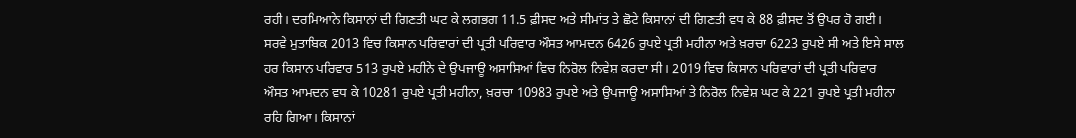ਰਹੀ। ਦਰਮਿਆਨੇ ਕਿਸਾਨਾਂ ਦੀ ਗਿਣਤੀ ਘਟ ਕੇ ਲਗਭਗ 11.5 ਫ਼ੀਸਦ ਅਤੇ ਸੀਮਾਂਤ ਤੇ ਛੋਟੇ ਕਿਸਾਨਾਂ ਦੀ ਗਿਣਤੀ ਵਧ ਕੇ 88 ਫ਼ੀਸਦ ਤੋਂ ਉਪਰ ਹੋ ਗਈ।
ਸਰਵੇ ਮੁਤਾਬਿਕ 2013 ਵਿਚ ਕਿਸਾਨ ਪਰਿਵਾਰਾਂ ਦੀ ਪ੍ਰਤੀ ਪਰਿਵਾਰ ਔਸਤ ਆਮਦਨ 6426 ਰੁਪਏ ਪ੍ਰਤੀ ਮਹੀਨਾ ਅਤੇ ਖ਼ਰਚਾ 6223 ਰੁਪਏ ਸੀ ਅਤੇ ਇਸੇ ਸਾਲ ਹਰ ਕਿਸਾਨ ਪਰਿਵਾਰ 513 ਰੁਪਏ ਮਹੀਨੇ ਦੇ ਉਪਜਾਊ ਅਸਾਸਿਆਂ ਵਿਚ ਨਿਰੋਲ ਨਿਵੇਸ਼ ਕਰਦਾ ਸੀ। 2019 ਵਿਚ ਕਿਸਾਨ ਪਰਿਵਾਰਾਂ ਦੀ ਪ੍ਰਤੀ ਪਰਿਵਾਰ ਔਸਤ ਆਮਦਨ ਵਧ ਕੇ 10281 ਰੁਪਏ ਪ੍ਰਤੀ ਮਹੀਨਾ, ਖ਼ਰਚਾ 10983 ਰੁਪਏ ਅਤੇ ਉਪਜਾਊ ਅਸਾਸਿਆਂ ਤੇ ਨਿਰੋਲ ਨਿਵੇਸ਼ ਘਟ ਕੇ 221 ਰੁਪਏ ਪ੍ਰਤੀ ਮਹੀਨਾ ਰਹਿ ਗਿਆ। ਕਿਸਾਨਾਂ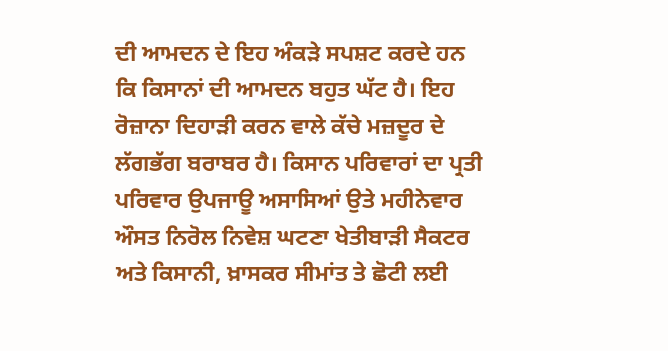ਦੀ ਆਮਦਨ ਦੇ ਇਹ ਅੰਕੜੇ ਸਪਸ਼ਟ ਕਰਦੇ ਹਨ ਕਿ ਕਿਸਾਨਾਂ ਦੀ ਆਮਦਨ ਬਹੁਤ ਘੱਟ ਹੈ। ਇਹ ਰੋਜ਼ਾਨਾ ਦਿਹਾੜੀ ਕਰਨ ਵਾਲੇ ਕੱਚੇ ਮਜ਼ਦੂਰ ਦੇ ਲੱਗਭੱਗ ਬਰਾਬਰ ਹੈ। ਕਿਸਾਨ ਪਰਿਵਾਰਾਂ ਦਾ ਪ੍ਰਤੀ ਪਰਿਵਾਰ ਉਪਜਾਊ ਅਸਾਸਿਆਂ ਉਤੇ ਮਹੀਨੇਵਾਰ ਔਸਤ ਨਿਰੋਲ ਨਿਵੇਸ਼ ਘਟਣਾ ਖੇਤੀਬਾੜੀ ਸੈਕਟਰ ਅਤੇ ਕਿਸਾਨੀ, ਖ਼ਾਸਕਰ ਸੀਮਾਂਤ ਤੇ ਛੋਟੀ ਲਈ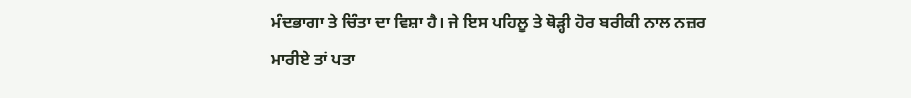ਮੰਦਭਾਗਾ ਤੇ ਚਿੰਤਾ ਦਾ ਵਿਸ਼ਾ ਹੈ। ਜੇ ਇਸ ਪਹਿਲੂ ਤੇ ਥੋੜ੍ਹੀ ਹੋਰ ਬਰੀਕੀ ਨਾਲ ਨਜ਼ਰ ਮਾਰੀਏ ਤਾਂ ਪਤਾ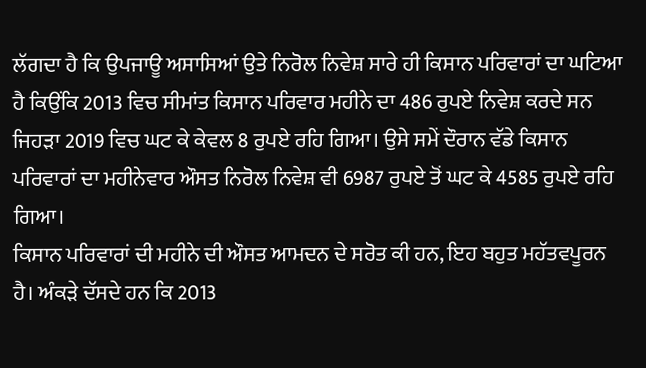ਲੱਗਦਾ ਹੈ ਕਿ ਉਪਜਾਊ ਅਸਾਸਿਆਂ ਉਤੇ ਨਿਰੋਲ ਨਿਵੇਸ਼ ਸਾਰੇ ਹੀ ਕਿਸਾਨ ਪਰਿਵਾਰਾਂ ਦਾ ਘਟਿਆ ਹੈ ਕਿਉਂਕਿ 2013 ਵਿਚ ਸੀਮਾਂਤ ਕਿਸਾਨ ਪਰਿਵਾਰ ਮਹੀਨੇ ਦਾ 486 ਰੁਪਏ ਨਿਵੇਸ਼ ਕਰਦੇ ਸਨ ਜਿਹੜਾ 2019 ਵਿਚ ਘਟ ਕੇ ਕੇਵਲ 8 ਰੁਪਏ ਰਹਿ ਗਿਆ। ਉਸੇ ਸਮੇਂ ਦੌਰਾਨ ਵੱਡੇ ਕਿਸਾਨ ਪਰਿਵਾਰਾਂ ਦਾ ਮਹੀਨੇਵਾਰ ਔਸਤ ਨਿਰੋਲ ਨਿਵੇਸ਼ ਵੀ 6987 ਰੁਪਏ ਤੋਂ ਘਟ ਕੇ 4585 ਰੁਪਏ ਰਹਿ ਗਿਆ।
ਕਿਸਾਨ ਪਰਿਵਾਰਾਂ ਦੀ ਮਹੀਨੇ ਦੀ ਔਸਤ ਆਮਦਨ ਦੇ ਸਰੋਤ ਕੀ ਹਨ, ਇਹ ਬਹੁਤ ਮਹੱਤਵਪੂਰਨ ਹੈ। ਅੰਕੜੇ ਦੱਸਦੇ ਹਨ ਕਿ 2013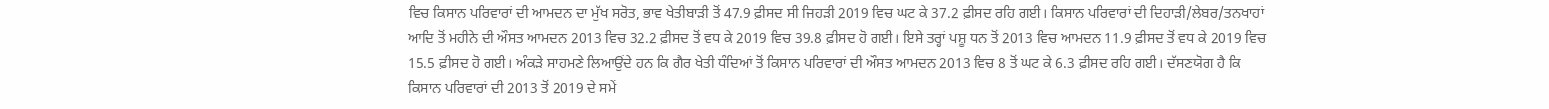ਵਿਚ ਕਿਸਾਨ ਪਰਿਵਾਰਾਂ ਦੀ ਆਮਦਨ ਦਾ ਮੁੱਖ ਸਰੋਤ, ਭਾਵ ਖੇਤੀਬਾੜੀ ਤੋਂ 47.9 ਫ਼ੀਸਦ ਸੀ ਜਿਹੜੀ 2019 ਵਿਚ ਘਟ ਕੇ 37.2 ਫ਼ੀਸਦ ਰਹਿ ਗਈ। ਕਿਸਾਨ ਪਰਿਵਾਰਾਂ ਦੀ ਦਿਹਾੜੀ/ਲੇਬਰ/ਤਨਖਾਹਾਂ ਆਦਿ ਤੋਂ ਮਹੀਨੇ ਦੀ ਔਸਤ ਆਮਦਨ 2013 ਵਿਚ 32.2 ਫ਼ੀਸਦ ਤੋਂ ਵਧ ਕੇ 2019 ਵਿਚ 39.8 ਫ਼ੀਸਦ ਹੋ ਗਈ। ਇਸੇ ਤਰ੍ਹਾਂ ਪਸ਼ੂ ਧਨ ਤੋਂ 2013 ਵਿਚ ਆਮਦਨ 11.9 ਫ਼ੀਸਦ ਤੋਂ ਵਧ ਕੇ 2019 ਵਿਚ 15.5 ਫ਼ੀਸਦ ਹੋ ਗਈ। ਅੰਕੜੇ ਸਾਹਮਣੇ ਲਿਆਉਂਦੇ ਹਨ ਕਿ ਗੈਰ ਖੇਤੀ ਧੰਦਿਆਂ ਤੋਂ ਕਿਸਾਨ ਪਰਿਵਾਰਾਂ ਦੀ ਔਸਤ ਆਮਦਨ 2013 ਵਿਚ 8 ਤੋਂ ਘਟ ਕੇ 6.3 ਫ਼ੀਸਦ ਰਹਿ ਗਈ। ਦੱਸਣਯੋਗ ਹੈ ਕਿ ਕਿਸਾਨ ਪਰਿਵਾਰਾਂ ਦੀ 2013 ਤੋਂ 2019 ਦੇ ਸਮੇਂ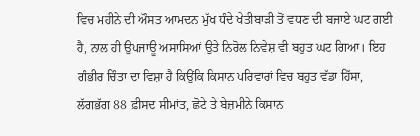ਵਿਚ ਮਹੀਨੇ ਦੀ ਔਸਤ ਆਮਦਨ ਮੁੱਖ ਧੰਦੇ ਖੇਤੀਬਾੜੀ ਤੋਂ ਵਧਣ ਦੀ ਬਜਾਏ ਘਟ ਗਈ ਹੈ, ਨਾਲ ਹੀ ਉਪਜਾਊ ਅਸਾਸਿਆਂ ਉਤੇ ਨਿਰੋਲ ਨਿਵੇਸ਼ ਵੀ ਬਹੁਤ ਘਟ ਗਿਆ। ਇਹ ਗੰਭੀਰ ਚਿੰਤਾ ਦਾ ਵਿਸ਼ਾ ਹੈ ਕਿਉਂਕਿ ਕਿਸਾਨ ਪਰਿਵਾਰਾਂ ਵਿਚ ਬਹੁਤ ਵੱਡਾ ਹਿੱਸਾ, ਲੱਗਭੱਗ 88 ਫ਼ੀਸਦ ਸੀਮਾਂਤ, ਛੋਟੇ ਤੇ ਬੇਜ਼ਮੀਨੇ ਕਿਸਾਨ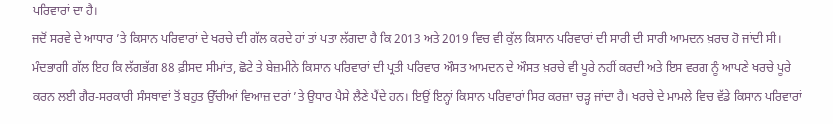ਪਰਿਵਾਰਾਂ ਦਾ ਹੈ।
ਜਦੋਂ ਸਰਵੇ ਦੇ ਆਧਾਰ ’ਤੇ ਕਿਸਾਨ ਪਰਿਵਾਰਾਂ ਦੇ ਖਰਚੇ ਦੀ ਗੱਲ ਕਰਦੇ ਹਾਂ ਤਾਂ ਪਤਾ ਲੱਗਦਾ ਹੈ ਕਿ 2013 ਅਤੇ 2019 ਵਿਚ ਵੀ ਕੁੱਲ ਕਿਸਾਨ ਪਰਿਵਾਰਾਂ ਦੀ ਸਾਰੀ ਦੀ ਸਾਰੀ ਆਮਦਨ ਖ਼ਰਚ ਹੋ ਜਾਂਦੀ ਸੀ। ਮੰਦਭਾਗੀ ਗੱਲ ਇਹ ਕਿ ਲੱਗਭੱਗ 88 ਫ਼ੀਸਦ ਸੀਮਾਂਤ, ਛੋਟੇ ਤੇ ਬੇਜ਼ਮੀਨੇ ਕਿਸਾਨ ਪਰਿਵਾਰਾਂ ਦੀ ਪ੍ਰਤੀ ਪਰਿਵਾਰ ਔਸਤ ਆਮਦਨ ਦੇ ਔਸਤ ਖ਼ਰਚੇ ਵੀ ਪੂਰੇ ਨਹੀਂ ਕਰਦੀ ਅਤੇ ਇਸ ਵਰਗ ਨੂੰ ਆਪਣੇ ਖਰਚੇ ਪੂਰੇ ਕਰਨ ਲਈ ਗੈਰ-ਸਰਕਾਰੀ ਸੰਸਥਾਵਾਂ ਤੋਂ ਬਹੁਤ ਉੱਚੀਆਂ ਵਿਆਜ਼ ਦਰਾਂ ’ਤੇ ਉਧਾਰ ਪੈਸੇ ਲੈਣੇ ਪੈਂਦੇ ਹਨ। ਇਉਂ ਇਨ੍ਹਾਂ ਕਿਸਾਨ ਪਰਿਵਾਰਾਂ ਸਿਰ ਕਰਜ਼ਾ ਚੜ੍ਹ ਜਾਂਦਾ ਹੈ। ਖਰਚੇ ਦੇ ਮਾਮਲੇ ਵਿਚ ਵੱਡੇ ਕਿਸਾਨ ਪਰਿਵਾਰਾਂ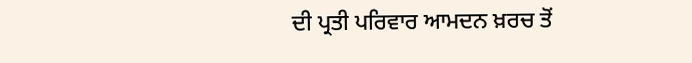ਦੀ ਪ੍ਰਤੀ ਪਰਿਵਾਰ ਆਮਦਨ ਖ਼ਰਚ ਤੋਂ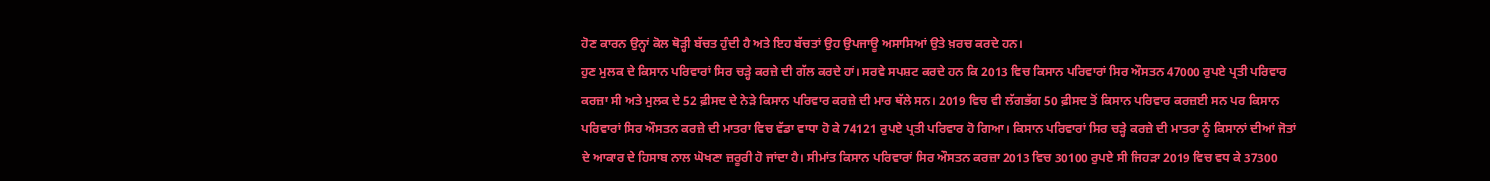ਹੋਣ ਕਾਰਨ ਉਨ੍ਹਾਂ ਕੋਲ ਥੋੜ੍ਹੀ ਬੱਚਤ ਹੁੰਦੀ ਹੈ ਅਤੇ ਇਹ ਬੱਚਤਾਂ ਉਹ ਉਪਜਾਊ ਅਸਾਸਿਆਂ ਉਤੇ ਖ਼ਰਚ ਕਰਦੇ ਹਨ।
ਹੁਣ ਮੁਲਕ ਦੇ ਕਿਸਾਨ ਪਰਿਵਾਰਾਂ ਸਿਰ ਚੜ੍ਹੇ ਕਰਜ਼ੇ ਦੀ ਗੱਲ ਕਰਦੇ ਹਾਂ। ਸਰਵੇ ਸਪਸ਼ਟ ਕਰਦੇ ਹਨ ਕਿ 2013 ਵਿਚ ਕਿਸਾਨ ਪਰਿਵਾਰਾਂ ਸਿਰ ਔਸਤਨ 47000 ਰੁਪਏ ਪ੍ਰਤੀ ਪਰਿਵਾਰ ਕਰਜ਼ਾ ਸੀ ਅਤੇ ਮੁਲਕ ਦੇ 52 ਫ਼ੀਸਦ ਦੇ ਨੇੜੇ ਕਿਸਾਨ ਪਰਿਵਾਰ ਕਰਜ਼ੇ ਦੀ ਮਾਰ ਥੱਲੇ ਸਨ। 2019 ਵਿਚ ਵੀ ਲੱਗਭੱਗ 50 ਫ਼ੀਸਦ ਤੋਂ ਕਿਸਾਨ ਪਰਿਵਾਰ ਕਰਜ਼ਈ ਸਨ ਪਰ ਕਿਸਾਨ ਪਰਿਵਾਰਾਂ ਸਿਰ ਔਸਤਨ ਕਰਜ਼ੇ ਦੀ ਮਾਤਰਾ ਵਿਚ ਵੱਡਾ ਵਾਧਾ ਹੋ ਕੇ 74121 ਰੁਪਏ ਪ੍ਰਤੀ ਪਰਿਵਾਰ ਹੋ ਗਿਆ। ਕਿਸਾਨ ਪਰਿਵਾਰਾਂ ਸਿਰ ਚੜ੍ਹੇ ਕਰਜ਼ੇ ਦੀ ਮਾਤਰਾ ਨੂੰ ਕਿਸਾਨਾਂ ਦੀਆਂ ਜੋਤਾਂ ਦੇ ਆਕਾਰ ਦੇ ਹਿਸਾਬ ਨਾਲ ਘੋਖਣਾ ਜ਼ਰੂਰੀ ਹੋ ਜਾਂਦਾ ਹੈ। ਸੀਮਾਂਤ ਕਿਸਾਨ ਪਰਿਵਾਰਾਂ ਸਿਰ ਔਸਤਨ ਕਰਜ਼ਾ 2013 ਵਿਚ 30100 ਰੁਪਏ ਸੀ ਜਿਹੜਾ 2019 ਵਿਚ ਵਧ ਕੇ 37300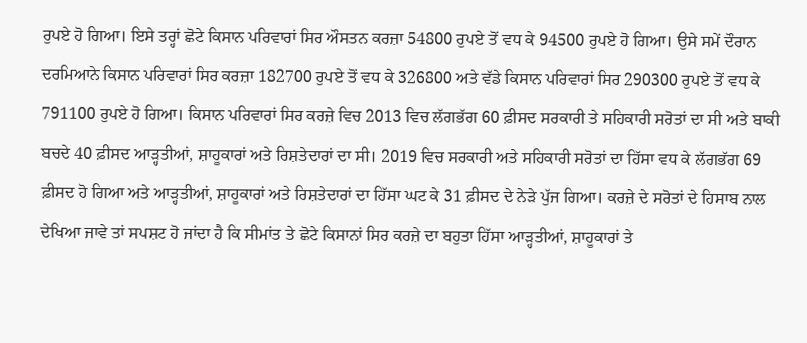ਰੁਪਏ ਹੋ ਗਿਆ। ਇਸੇ ਤਰ੍ਹਾਂ ਛੋਟੇ ਕਿਸਾਨ ਪਰਿਵਾਰਾਂ ਸਿਰ ਔਸਤਨ ਕਰਜ਼ਾ 54800 ਰੁਪਏ ਤੋਂ ਵਧ ਕੇ 94500 ਰੁਪਏ ਹੋ ਗਿਆ। ਉਸੇ ਸਮੇਂ ਦੌਰਾਨ ਦਰਮਿਆਨੇ ਕਿਸਾਨ ਪਰਿਵਾਰਾਂ ਸਿਰ ਕਰਜ਼ਾ 182700 ਰੁਪਏ ਤੋਂ ਵਧ ਕੇ 326800 ਅਤੇ ਵੱਡੇ ਕਿਸਾਨ ਪਰਿਵਾਰਾਂ ਸਿਰ 290300 ਰੁਪਏ ਤੋਂ ਵਧ ਕੇ 791100 ਰੁਪਏ ਹੋ ਗਿਆ। ਕਿਸਾਨ ਪਰਿਵਾਰਾਂ ਸਿਰ ਕਰਜ਼ੇ ਵਿਚ 2013 ਵਿਚ ਲੱਗਭੱਗ 60 ਫ਼ੀਸਦ ਸਰਕਾਰੀ ਤੇ ਸਹਿਕਾਰੀ ਸਰੋਤਾਂ ਦਾ ਸੀ ਅਤੇ ਬਾਕੀ ਬਚਦੇ 40 ਫ਼ੀਸਦ ਆੜ੍ਹਤੀਆਂ, ਸ਼ਾਹੂਕਾਰਾਂ ਅਤੇ ਰਿਸ਼ਤੇਦਾਰਾਂ ਦਾ ਸੀ। 2019 ਵਿਚ ਸਰਕਾਰੀ ਅਤੇ ਸਹਿਕਾਰੀ ਸਰੋਤਾਂ ਦਾ ਹਿੱਸਾ ਵਧ ਕੇ ਲੱਗਭੱਗ 69 ਫ਼ੀਸਦ ਹੋ ਗਿਆ ਅਤੇ ਆੜ੍ਹਤੀਆਂ, ਸ਼ਾਹੂਕਾਰਾਂ ਅਤੇ ਰਿਸ਼ਤੇਦਾਰਾਂ ਦਾ ਹਿੱਸਾ ਘਟ ਕੇ 31 ਫ਼ੀਸਦ ਦੇ ਨੇੜੇ ਪੁੱਜ ਗਿਆ। ਕਰਜ਼ੇ ਦੇ ਸਰੋਤਾਂ ਦੇ ਹਿਸਾਬ ਨਾਲ ਦੇਖਿਆ ਜਾਵੇ ਤਾਂ ਸਪਸ਼ਟ ਹੋ ਜਾਂਦਾ ਹੈ ਕਿ ਸੀਮਾਂਤ ਤੇ ਛੋਟੇ ਕਿਸਾਨਾਂ ਸਿਰ ਕਰਜ਼ੇ ਦਾ ਬਹੁਤਾ ਹਿੱਸਾ ਆੜ੍ਹਤੀਆਂ, ਸ਼ਾਹੂਕਾਰਾਂ ਤੇ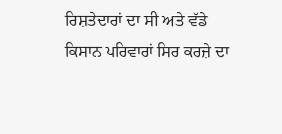ਰਿਸ਼ਤੇਦਾਰਾਂ ਦਾ ਸੀ ਅਤੇ ਵੱਡੇ ਕਿਸਾਨ ਪਰਿਵਾਰਾਂ ਸਿਰ ਕਰਜ਼ੇ ਦਾ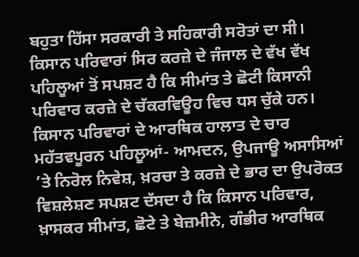ਬਹੁਤਾ ਹਿੱਸਾ ਸਰਕਾਰੀ ਤੇ ਸਹਿਕਾਰੀ ਸਰੋਤਾਂ ਦਾ ਸੀ। ਕਿਸਾਨ ਪਰਿਵਾਰਾਂ ਸਿਰ ਕਰਜ਼ੇ ਦੇ ਜੰਜਾਲ ਦੇ ਵੱਖ ਵੱਖ ਪਹਿਲੂਆਂ ਤੋਂ ਸਪਸ਼ਟ ਹੈ ਕਿ ਸੀਮਾਂਤ ਤੇ ਛੋਟੀ ਕਿਸਾਨੀ ਪਰਿਵਾਰ ਕਰਜ਼ੇ ਦੇ ਚੱਕਰਵਿਊਹ ਵਿਚ ਧਸ ਚੁੱਕੇ ਹਨ।
ਕਿਸਾਨ ਪਰਿਵਾਰਾਂ ਦੇ ਆਰਥਿਕ ਹਾਲਾਤ ਦੇ ਚਾਰ ਮਹੱਤਵਪੂਰਨ ਪਹਿਲੂਆਂ- ਆਮਦਨ, ਉਪਜਾਊ ਅਸਾਸਿਆਂ ’ਤੇ ਨਿਰੋਲ ਨਿਵੇਸ਼, ਖ਼ਰਚਾ ਤੇ ਕਰਜ਼ੇ ਦੇ ਭਾਰ ਦਾ ਉਪਰੋਕਤ ਵਿਸ਼ਲੇਸ਼ਣ ਸਪਸ਼ਟ ਦੱਸਦਾ ਹੈ ਕਿ ਕਿਸਾਨ ਪਰਿਵਾਰ, ਖ਼ਾਸਕਰ ਸੀਮਾਂਤ, ਛੋਟੇ ਤੇ ਬੇਜ਼ਮੀਨੇ, ਗੰਭੀਰ ਆਰਥਿਕ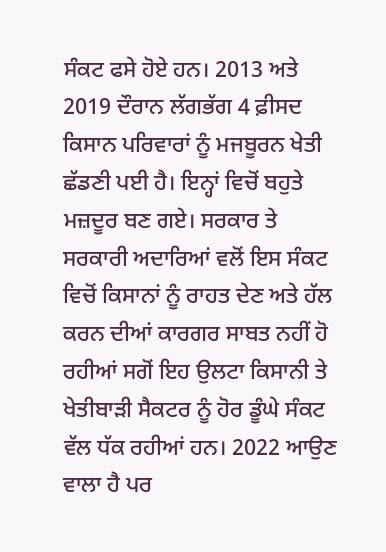ਸੰਕਟ ਫਸੇ ਹੋਏ ਹਨ। 2013 ਅਤੇ 2019 ਦੌਰਾਨ ਲੱਗਭੱਗ 4 ਫ਼ੀਸਦ ਕਿਸਾਨ ਪਰਿਵਾਰਾਂ ਨੂੰ ਮਜਬੂਰਨ ਖੇਤੀ ਛੱਡਣੀ ਪਈ ਹੈ। ਇਨ੍ਹਾਂ ਵਿਚੋਂ ਬਹੁਤੇ ਮਜ਼ਦੂਰ ਬਣ ਗਏ। ਸਰਕਾਰ ਤੇ ਸਰਕਾਰੀ ਅਦਾਰਿਆਂ ਵਲੋਂ ਇਸ ਸੰਕਟ ਵਿਚੋਂ ਕਿਸਾਨਾਂ ਨੂੰ ਰਾਹਤ ਦੇਣ ਅਤੇ ਹੱਲ ਕਰਨ ਦੀਆਂ ਕਾਰਗਰ ਸਾਬਤ ਨਹੀਂ ਹੋ ਰਹੀਆਂ ਸਗੋਂ ਇਹ ਉਲਟਾ ਕਿਸਾਨੀ ਤੇ ਖੇਤੀਬਾੜੀ ਸੈਕਟਰ ਨੂੰ ਹੋਰ ਡੂੰਘੇ ਸੰਕਟ ਵੱਲ ਧੱਕ ਰਹੀਆਂ ਹਨ। 2022 ਆਉਣ ਵਾਲਾ ਹੈ ਪਰ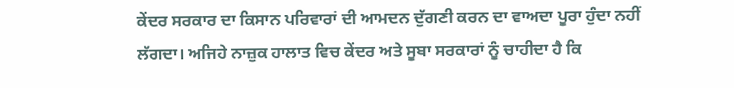ਕੇਂਦਰ ਸਰਕਾਰ ਦਾ ਕਿਸਾਨ ਪਰਿਵਾਰਾਂ ਦੀ ਆਮਦਨ ਦੁੱਗਣੀ ਕਰਨ ਦਾ ਵਾਅਦਾ ਪੂਰਾ ਹੁੰਦਾ ਨਹੀਂ ਲੱਗਦਾ। ਅਜਿਹੇ ਨਾਜ਼ੁਕ ਹਾਲਾਤ ਵਿਚ ਕੇਂਦਰ ਅਤੇ ਸੂਬਾ ਸਰਕਾਰਾਂ ਨੂੰ ਚਾਹੀਦਾ ਹੈ ਕਿ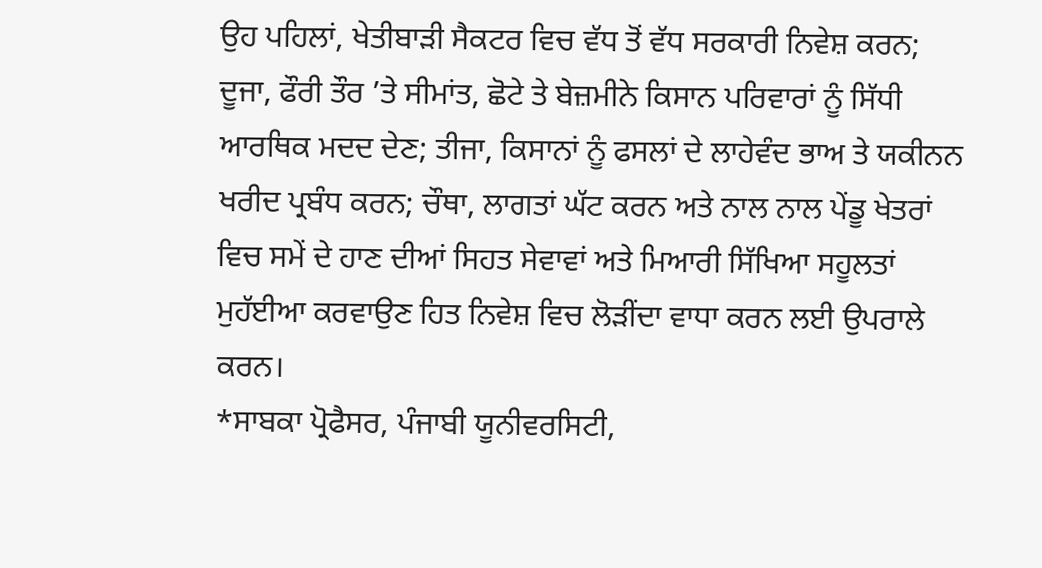ਉਹ ਪਹਿਲਾਂ, ਖੇਤੀਬਾੜੀ ਸੈਕਟਰ ਵਿਚ ਵੱਧ ਤੋਂ ਵੱਧ ਸਰਕਾਰੀ ਨਿਵੇਸ਼ ਕਰਨ; ਦੂਜਾ, ਫੌਰੀ ਤੌਰ ’ਤੇ ਸੀਮਾਂਤ, ਛੋਟੇ ਤੇ ਬੇਜ਼ਮੀਨੇ ਕਿਸਾਨ ਪਰਿਵਾਰਾਂ ਨੂੰ ਸਿੱਧੀ ਆਰਥਿਕ ਮਦਦ ਦੇਣ; ਤੀਜਾ, ਕਿਸਾਨਾਂ ਨੂੰ ਫਸਲਾਂ ਦੇ ਲਾਹੇਵੰਦ ਭਾਅ ਤੇ ਯਕੀਨਨ ਖਰੀਦ ਪ੍ਰਬੰਧ ਕਰਨ; ਚੌਥਾ, ਲਾਗਤਾਂ ਘੱਟ ਕਰਨ ਅਤੇ ਨਾਲ ਨਾਲ ਪੇਂਡੂ ਖੇਤਰਾਂ ਵਿਚ ਸਮੇਂ ਦੇ ਹਾਣ ਦੀਆਂ ਸਿਹਤ ਸੇਵਾਵਾਂ ਅਤੇ ਮਿਆਰੀ ਸਿੱਖਿਆ ਸਹੂਲਤਾਂ ਮੁਹੱਈਆ ਕਰਵਾਉਣ ਹਿਤ ਨਿਵੇਸ਼ ਵਿਚ ਲੋੜੀਂਦਾ ਵਾਧਾ ਕਰਨ ਲਈ ਉਪਰਾਲੇ ਕਰਨ।
*ਸਾਬਕਾ ਪ੍ਰੋਫੈਸਰ, ਪੰਜਾਬੀ ਯੂਨੀਵਰਸਿਟੀ,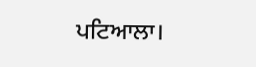ਪਟਿਆਲਾ।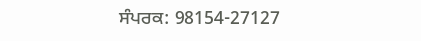ਸੰਪਰਕ: 98154-27127